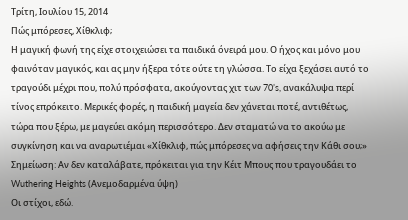Τρίτη, Ιουλίου 15, 2014
Πώς μπόρεσες, Χίθκλιφ;
Η μαγική φωνή της είχε στοιχειώσει τα παιδικά όνειρά μου. Ο ήχος και μόνο μου φαινόταν μαγικός, και ας μην ήξερα τότε ούτε τη γλώσσα. Το είχα ξεχάσει αυτό το τραγούδι μέχρι που, πολύ πρόσφατα, ακούγοντας χιτ των 70’s, ανακάλυψα περί τίνος επρόκειτο. Μερικές φορές, η παιδική μαγεία δεν χάνεται ποτέ, αντιθέτως, τώρα που ξέρω, με μαγεύει ακόμη περισσότερο. Δεν σταματώ να το ακούω με συγκίνηση και να αναρωτιέμαι «Χίθκλιφ, πώς μπόρεσες να αφήσεις την Κάθι σου;»
Σημείωση: Αν δεν καταλάβατε, πρόκειται για την Κέιτ Μπους που τραγουδάει το Wuthering Heights (Ανεμοδαρμένα ύψη)
Οι στίχοι, εδώ.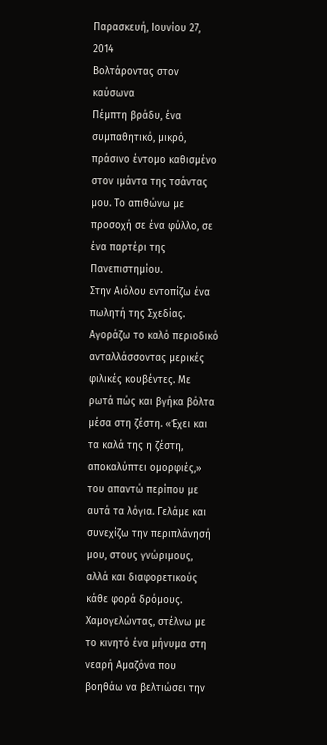Παρασκευή, Ιουνίου 27, 2014
Βολτάροντας στον καύσωνα
Πέμπτη βράδυ, ένα
συμπαθητικό, μικρό, πράσινο έντομο καθισμένο στον ιμάντα της τσάντας μου. Το απιθώνω με
προσοχή σε ένα φύλλο, σε ένα παρτέρι της Πανεπιστημίου.
Στην Αιόλου εντοπίζω ένα πωλητή της Σχεδίας. Αγοράζω το καλό περιοδικό ανταλλάσσοντας μερικές φιλικές κουβέντες. Με ρωτά πώς και βγήκα βόλτα μέσα στη ζέστη. «Έχει και τα καλά της η ζέστη, αποκαλύπτει ομορφιές,» του απαντώ περίπου με αυτά τα λόγια. Γελάμε και συνεχίζω την περιπλάνησή μου, στους γνώριμους, αλλά και διαφορετικούς κάθε φορά δρόμους.
Χαμογελώντας, στέλνω με το κινητό ένα μήνυμα στη νεαρή Αμαζόνα που βοηθάω να βελτιώσει την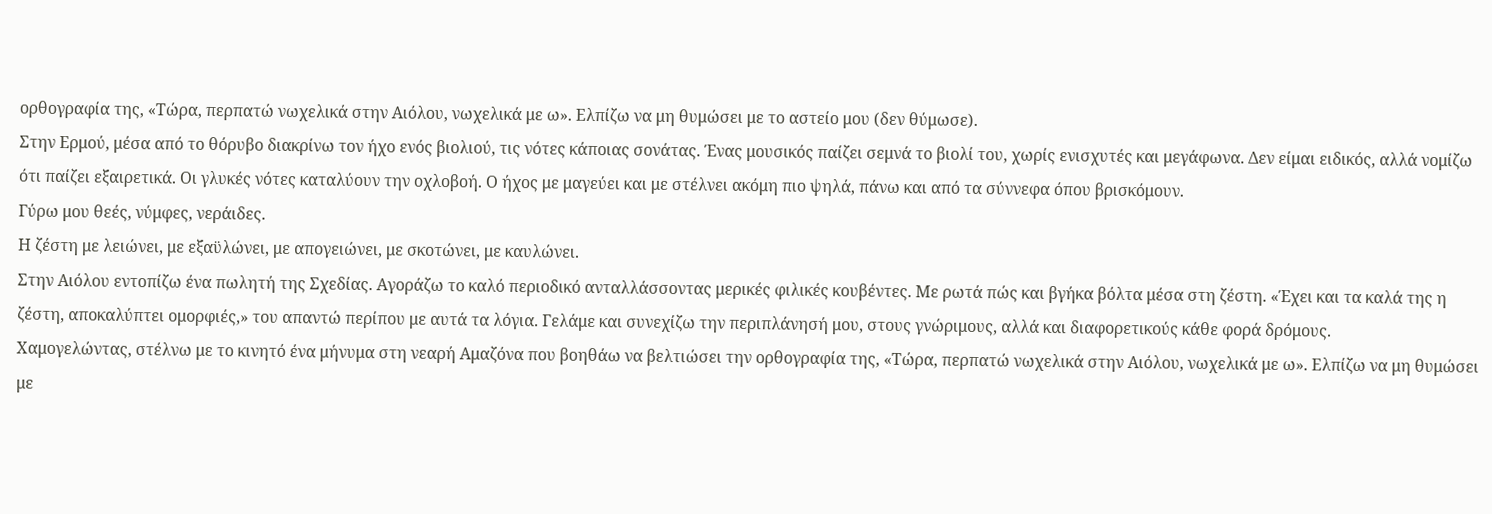ορθογραφία της, «Τώρα, περπατώ νωχελικά στην Αιόλου, νωχελικά με ω». Ελπίζω να μη θυμώσει με το αστείο μου (δεν θύμωσε).
Στην Ερμού, μέσα από το θόρυβο διακρίνω τον ήχο ενός βιολιού, τις νότες κάποιας σονάτας. Ένας μουσικός παίζει σεμνά το βιολί του, χωρίς ενισχυτές και μεγάφωνα. Δεν είμαι ειδικός, αλλά νομίζω ότι παίζει εξαιρετικά. Οι γλυκές νότες καταλύουν την οχλοβοή. Ο ήχος με μαγεύει και με στέλνει ακόμη πιο ψηλά, πάνω και από τα σύννεφα όπου βρισκόμουν.
Γύρω μου θεές, νύμφες, νεράιδες.
Η ζέστη με λειώνει, με εξαϋλώνει, με απογειώνει, με σκοτώνει, με καυλώνει.
Στην Αιόλου εντοπίζω ένα πωλητή της Σχεδίας. Αγοράζω το καλό περιοδικό ανταλλάσσοντας μερικές φιλικές κουβέντες. Με ρωτά πώς και βγήκα βόλτα μέσα στη ζέστη. «Έχει και τα καλά της η ζέστη, αποκαλύπτει ομορφιές,» του απαντώ περίπου με αυτά τα λόγια. Γελάμε και συνεχίζω την περιπλάνησή μου, στους γνώριμους, αλλά και διαφορετικούς κάθε φορά δρόμους.
Χαμογελώντας, στέλνω με το κινητό ένα μήνυμα στη νεαρή Αμαζόνα που βοηθάω να βελτιώσει την ορθογραφία της, «Τώρα, περπατώ νωχελικά στην Αιόλου, νωχελικά με ω». Ελπίζω να μη θυμώσει με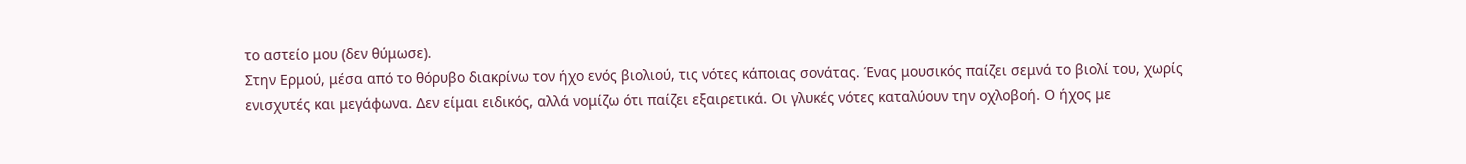το αστείο μου (δεν θύμωσε).
Στην Ερμού, μέσα από το θόρυβο διακρίνω τον ήχο ενός βιολιού, τις νότες κάποιας σονάτας. Ένας μουσικός παίζει σεμνά το βιολί του, χωρίς ενισχυτές και μεγάφωνα. Δεν είμαι ειδικός, αλλά νομίζω ότι παίζει εξαιρετικά. Οι γλυκές νότες καταλύουν την οχλοβοή. Ο ήχος με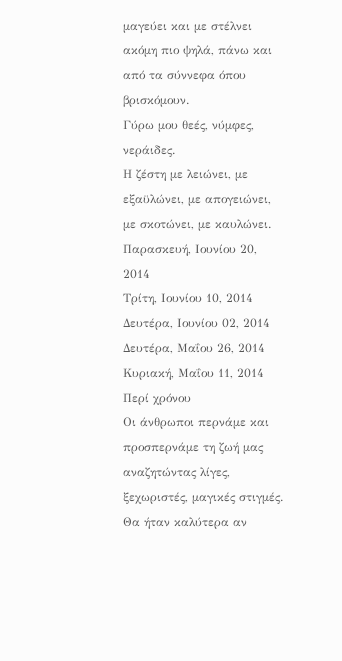μαγεύει και με στέλνει ακόμη πιο ψηλά, πάνω και από τα σύννεφα όπου βρισκόμουν.
Γύρω μου θεές, νύμφες, νεράιδες.
Η ζέστη με λειώνει, με εξαϋλώνει, με απογειώνει, με σκοτώνει, με καυλώνει.
Παρασκευή, Ιουνίου 20, 2014
Τρίτη, Ιουνίου 10, 2014
Δευτέρα, Ιουνίου 02, 2014
Δευτέρα, Μαΐου 26, 2014
Κυριακή, Μαΐου 11, 2014
Περί χρόνου
Οι άνθρωποι περνάμε και προσπερνάμε τη ζωή μας αναζητώντας λίγες, ξεχωριστές, μαγικές στιγμές. Θα ήταν καλύτερα αν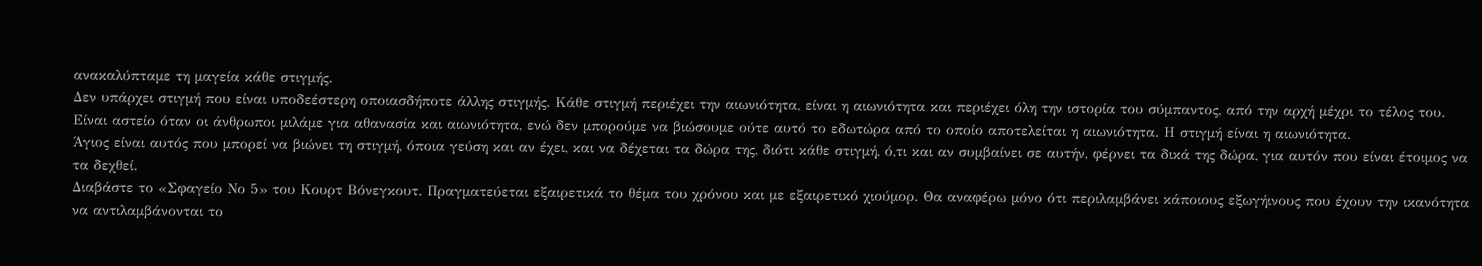ανακαλύπταμε τη μαγεία κάθε στιγμής.
Δεν υπάρχει στιγμή που είναι υποδεέστερη οποιασδήποτε άλλης στιγμής. Κάθε στιγμή περιέχει την αιωνιότητα, είναι η αιωνιότητα και περιέχει όλη την ιστορία του σύμπαντος, από την αρχή μέχρι το τέλος του.
Είναι αστείο όταν οι άνθρωποι μιλάμε για αθανασία και αιωνιότητα, ενώ δεν μπορούμε να βιώσουμε ούτε αυτό το εδωτώρα από το οποίο αποτελείται η αιωνιότητα. Η στιγμή είναι η αιωνιότητα.
Άγιος είναι αυτός που μπορεί να βιώνει τη στιγμή, όποια γεύση και αν έχει, και να δέχεται τα δώρα της, διότι κάθε στιγμή, ό,τι και αν συμβαίνει σε αυτήν, φέρνει τα δικά της δώρα, για αυτόν που είναι έτοιμος να τα δεχθεί.
Διαβάστε το «Σφαγείο Νο 5» του Κουρτ Βόνεγκουτ. Πραγματεύεται εξαιρετικά το θέμα του χρόνου και με εξαιρετικό χιούμορ. Θα αναφέρω μόνο ότι περιλαμβάνει κάποιους εξωγήινους που έχουν την ικανότητα να αντιλαμβάνονται το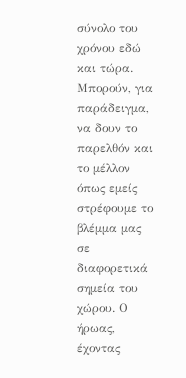σύνολο του χρόνου εδώ και τώρα. Μπορούν, για παράδειγμα, να δουν το παρελθόν και το μέλλον όπως εμείς στρέφουμε το βλέμμα μας σε διαφορετικά σημεία του χώρου. Ο ήρωας, έχοντας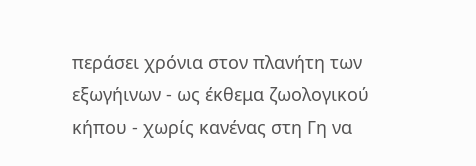περάσει χρόνια στον πλανήτη των εξωγήινων - ως έκθεμα ζωολογικού κήπου - χωρίς κανένας στη Γη να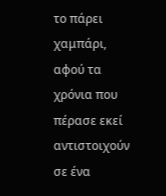το πάρει χαμπάρι, αφού τα χρόνια που πέρασε εκεί αντιστοιχούν σε ένα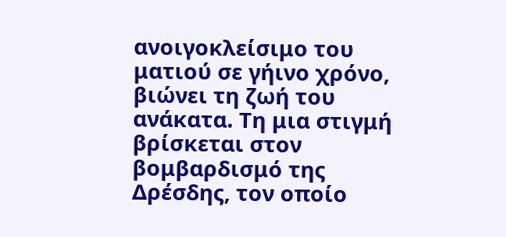ανοιγοκλείσιμο του ματιού σε γήινο χρόνο, βιώνει τη ζωή του ανάκατα. Τη μια στιγμή βρίσκεται στον βομβαρδισμό της Δρέσδης, τον οποίο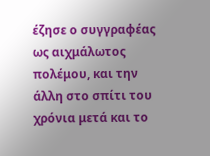έζησε ο συγγραφέας ως αιχμάλωτος πολέμου, και την άλλη στο σπίτι του χρόνια μετά και το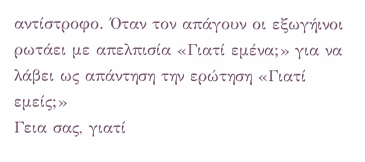αντίστροφο. Όταν τον απάγουν οι εξωγήινοι ρωτάει με απελπισία «Γιατί εμένα;» για να λάβει ως απάντηση την ερώτηση «Γιατί εμείς;»
Γεια σας, γιατί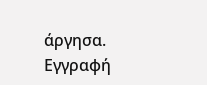άργησα.
Εγγραφή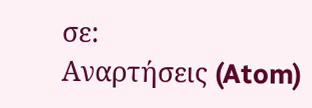σε:
Αναρτήσεις (Atom)